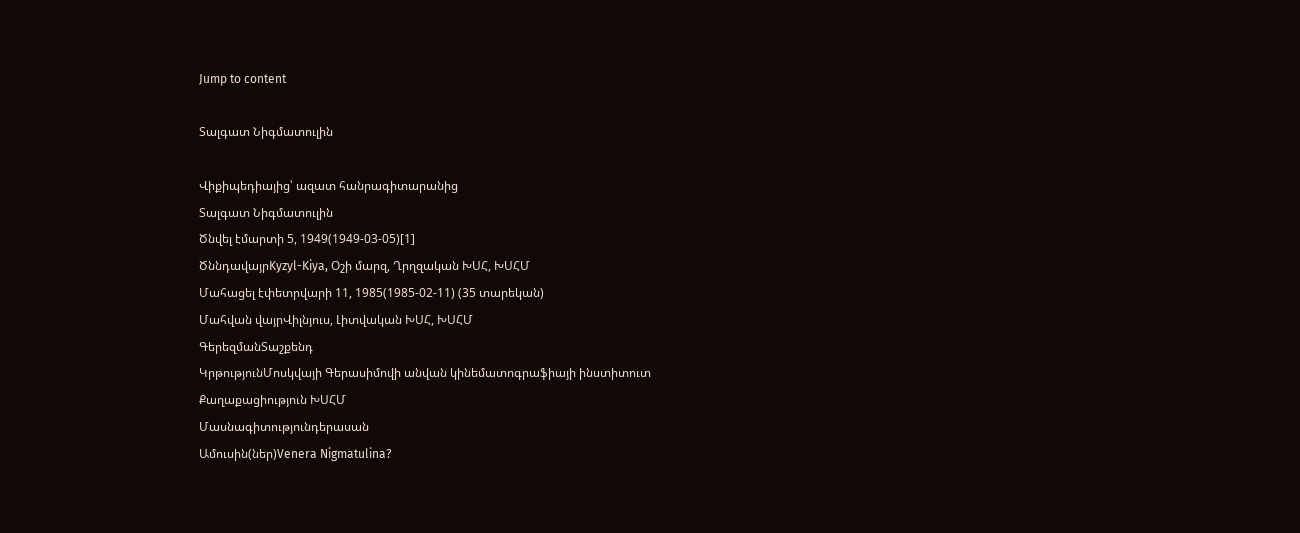Jump to content

Տալգատ Նիգմատուլին

Վիքիպեդիայից՝ ազատ հանրագիտարանից
Տալգատ Նիգմատուլին
Ծնվել էմարտի 5, 1949(1949-03-05)[1]
ԾննդավայրKyzyl-Kiya, Օշի մարզ, Ղրղզական ԽՍՀ, ԽՍՀՄ
Մահացել էփետրվարի 11, 1985(1985-02-11) (35 տարեկան)
Մահվան վայրՎիլնյուս, Լիտվական ԽՍՀ, ԽՍՀՄ
ԳերեզմանՏաշքենդ
ԿրթությունՄոսկվայի Գերասիմովի անվան կինեմատոգրաֆիայի ինստիտուտ
Քաղաքացիություն ԽՍՀՄ
Մասնագիտությունդերասան
Ամուսին(ներ)Venera Nigmatulina?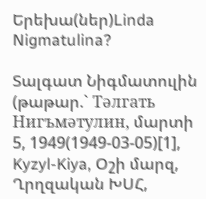Երեխա(ներ)Linda Nigmatulina?

Տալգատ Նիգմատուլին (թաթար.` Тәлгать Нигъмәтулин, մարտի 5, 1949(1949-03-05)[1], Kyzyl-Kiya, Օշի մարզ, Ղրղզական ԽՍՀ,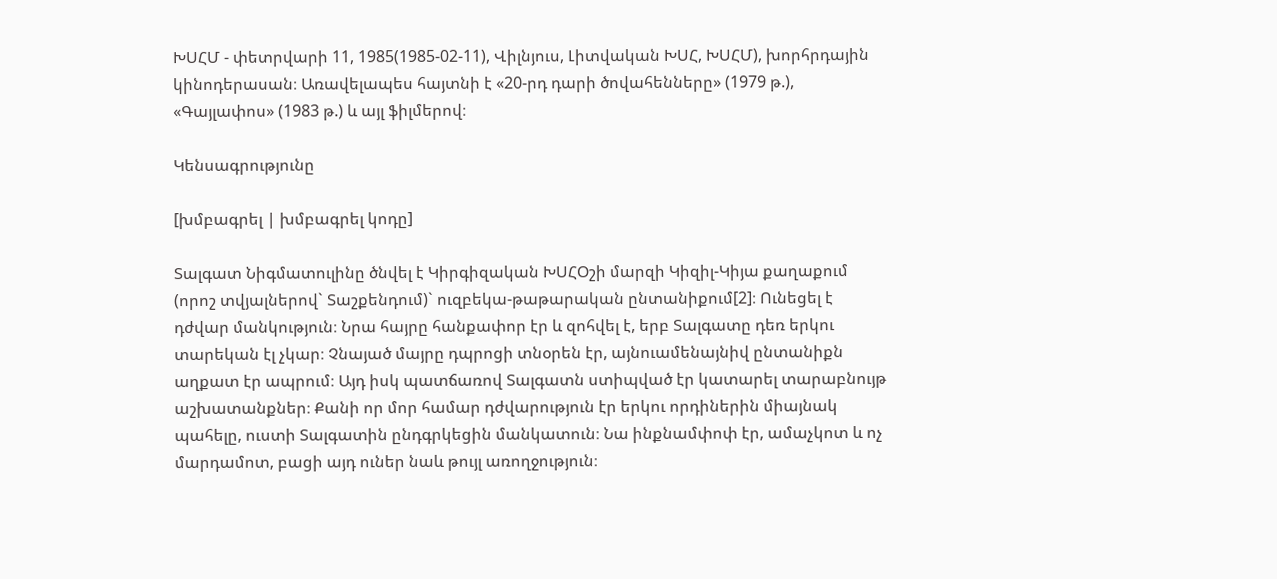ԽՍՀՄ - փետրվարի 11, 1985(1985-02-11), Վիլնյուս, Լիտվական ԽՍՀ, ԽՍՀՄ), խորհրդային կինոդերասան։ Առավելապես հայտնի է «20-րդ դարի ծովահենները» (1979 թ.), «Գայլափոս» (1983 թ.) և այլ ֆիլմերով։

Կենսագրությունը

[խմբագրել | խմբագրել կոդը]

Տալգատ Նիգմատուլինը ծնվել է Կիրգիզական ԽՍՀՕշի մարզի Կիզիլ-Կիյա քաղաքում (որոշ տվյալներով` Տաշքենդում)` ուզբեկա-թաթարական ընտանիքում[2]։ Ունեցել է դժվար մանկություն։ Նրա հայրը հանքափոր էր և զոհվել է, երբ Տալգատը դեռ երկու տարեկան էլ չկար։ Չնայած մայրը դպրոցի տնօրեն էր, այնուամենայնիվ ընտանիքն աղքատ էր ապրում։ Այդ իսկ պատճառով Տալգատն ստիպված էր կատարել տարաբնույթ աշխատանքներ։ Քանի որ մոր համար դժվարություն էր երկու որդիներին միայնակ պահելը, ուստի Տալգատին ընդգրկեցին մանկատուն։ Նա ինքնամփոփ էր, ամաչկոտ և ոչ մարդամոտ, բացի այդ ուներ նաև թույլ առողջություն։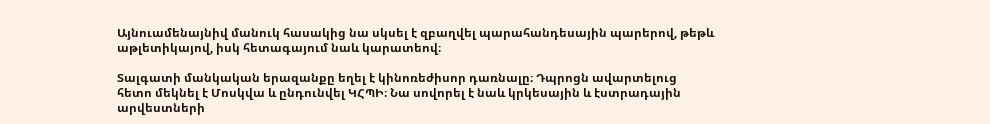Այնուամենայնիվ մանուկ հասակից նա սկսել է զբաղվել պարահանդեսային պարերով, թեթև աթլետիկայով, իսկ հետագայում նաև կարատեով։

Տալգատի մանկական երազանքը եղել է կինոռեժիսոր դառնալը։ Դպրոցն ավարտելուց հետո մեկնել է Մոսկվա և ընդունվել ԿՀՊԻ։ Նա սովորել է նաև կրկեսային և էստրադային արվեստների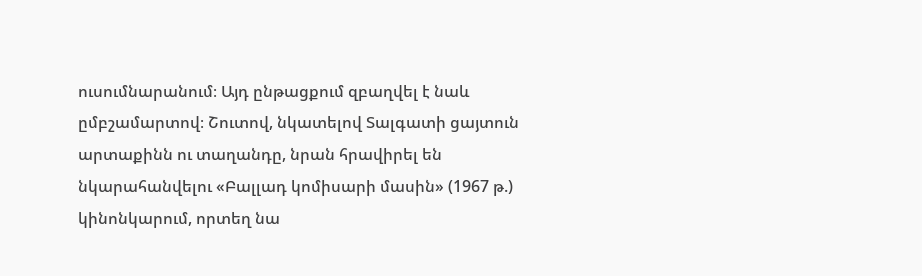ուսումնարանում։ Այդ ընթացքում զբաղվել է նաև ըմբշամարտով։ Շուտով, նկատելով Տալգատի ցայտուն արտաքինն ու տաղանդը, նրան հրավիրել են նկարահանվելու «Բալլադ կոմիսարի մասին» (1967 թ.) կինոնկարում, որտեղ նա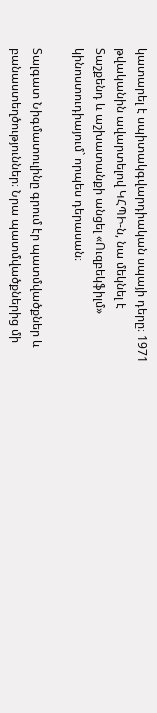կատարել է սպիտակգվարդիական սպայի դերը։ 1971 թվականին ավարտելով ԿՀՊԻ-ն, նա մեկնել է Տաշքենդ և աշխատանքի անցել «Ուզբեկֆիլմ» կինոստուդիայում` որպես դերասան։

Տալգատ Նիգմատուլինը գրում էր պատմվածքներ և բանաստեղծություններ։ Նրա պատմվածքներից մի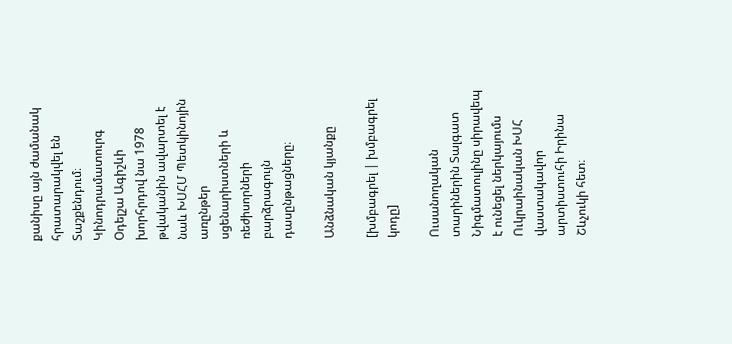քանիսը այն ժամանակ հրատարակվել են Տաշքենդում։ Կինոդրամատուրգ Օդելշա Ագիշևի խորհրդով նա 1978 թվականին ավարտել է նաև ԽՍՀՄ Պետկինոյին առընթեր սցենարիստների և ռեժիսորների բարձրագույն դասընթացները։

Անձնական կյանքը

[խմբագրել | խմբագրել կոդը]

Ուսանողական տարիներին Տալգատ Նիգմատուլինը սիրավեպ է ունեցել ներկայումս Ուկրաինական ԽՍՀ վաստակավոր արտիստուհի Իրինա Շևչուկի հետ։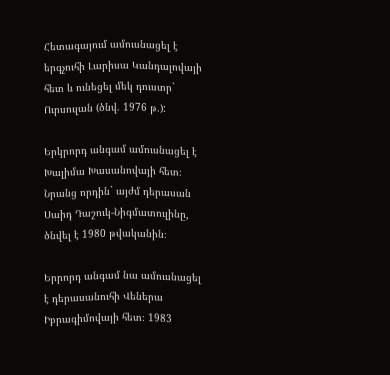Հետագայում ամուսնացել է երգչուհի Լարիսա Կանդալովայի հետ և ունեցել մեկ դուստր` Ուրսուլան (ծնվ. 1976 թ.):

Երկրորդ անգամ ամուսնացել է Խալիմա Խասանովայի հետ։ Նրանց որդին` այժմ դերասան Սաիդ Դաշուկ-Նիգմատուլինը, ծնվել է 1980 թվականին։

Երրորդ անգամ նա ամուսնացել է դերասանուհի Վեներա Իբրագիմովայի հետ։ 1983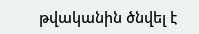թվականին ծնվել է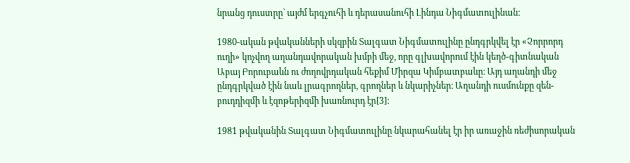նրանց դուստրը` այժմ երգչուհի և դերասանուհի Լինդա Նիգմատուլինան։

1980-ական թվականների սկզբին Տալգատ Նիգմատուլինը ընդգրկվել էր «Չորրորդ ուղի» կոչվող աղանդավորական խմբի մեջ, որը գլխավորում էին կեղծ-գիտնական Աբայ Բորուբաևն ու ժողովրդական հեքիմ Միրզա Կիմբատբաևը։ Այդ աղանդի մեջ ընդգրկված էին նաև լրագրողներ, գրողներ և նկարիչներ։ Աղանդի ուսմունքը զեն-բուդդիզմի և էզոթերիզմի խառնուրդ էր[3]։

1981 թվականին Տալգատ Նիգմատուլինը նկարահանել էր իր առաջին ռեժիսորական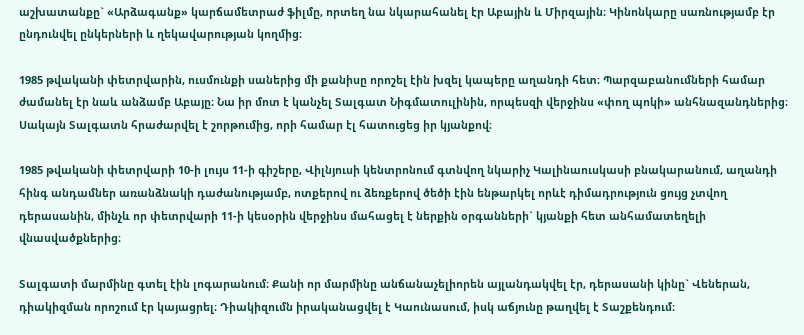աշխատանքը` «Արձագանք» կարճամետրաժ ֆիլմը, որտեղ նա նկարահանել էր Աբային և Միրզային։ Կինոնկարը սառնությամբ էր ընդունվել ընկերների և ղեկավարության կողմից։

1985 թվականի փետրվարին, ուսմունքի սաներից մի քանիսը որոշել էին խզել կապերը աղանդի հետ։ Պարզաբանումների համար ժամանել էր նաև անձամբ Աբայը։ Նա իր մոտ է կանչել Տալգատ Նիգմատուլինին, որպեսզի վերջինս «փող պոկի» անհնազանդներից։ Սակայն Տալգատն հրաժարվել է շորթումից, որի համար էլ հատուցեց իր կյանքով։

1985 թվականի փետրվարի 10-ի լույս 11-ի գիշերը, Վիլնյուսի կենտրոնում գտնվող նկարիչ Կալինաուսկասի բնակարանում, աղանդի հինգ անդամներ առանձնակի դաժանությամբ, ոտքերով ու ձեռքերով ծեծի էին ենթարկել որևէ դիմադրություն ցույց չտվող դերասանին, մինչև որ փետրվարի 11-ի կեսօրին վերջինս մահացել է ներքին օրգանների` կյանքի հետ անհամատեղելի վնասվածքներից։

Տալգատի մարմինը գտել էին լոգարանում։ Քանի որ մարմինը անճանաչելիորեն այլանդակվել էր, դերասանի կինը` Վեներան, դիակիզման որոշում էր կայացրել։ Դիակիզումն իրականացվել է Կաունասում, իսկ աճյունը թաղվել է Տաշքենդում։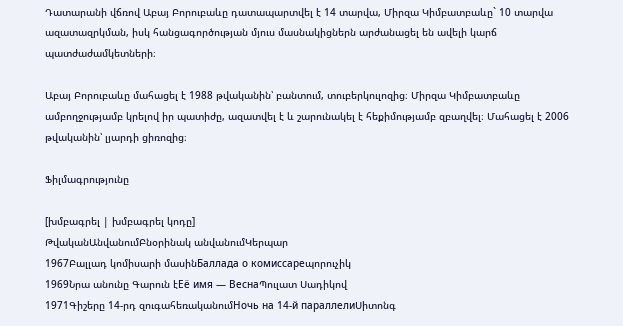Դատարանի վճռով Աբայ Բորուբաևը դատապարտվել է 14 տարվա, Միրզա Կիմբատբաևը` 10 տարվա ազատազրկման, իսկ հանցագործության մյուս մասնակիցներն արժանացել են ավելի կարճ պատժաժամկետների։

Աբայ Բորուբաևը մահացել է 1988 թվականին՝ բանտում, տուբերկուլոզից։ Միրզա Կիմբատբաևը ամբողջությամբ կրելով իր պատիժը, ազատվել է և շարունակել է հեքիմությամբ զբաղվել։ Մահացել է 2006 թվականին՝ լյարդի ցիռոզից։

Ֆիլմագրությունը

[խմբագրել | խմբագրել կոդը]
ԹվականԱնվանումԲնօրինակ անվանումԿերպար
1967Բալլադ կոմիսարի մասինБаллада о комиссареպորուչիկ
1969Նրա անունը Գարուն էЕё имя — ВеснаՊուլատ Սադիկով
1971Գիշերը 14-րդ զուգահեռականումНочь на 14-й параллелиՍիտոնգ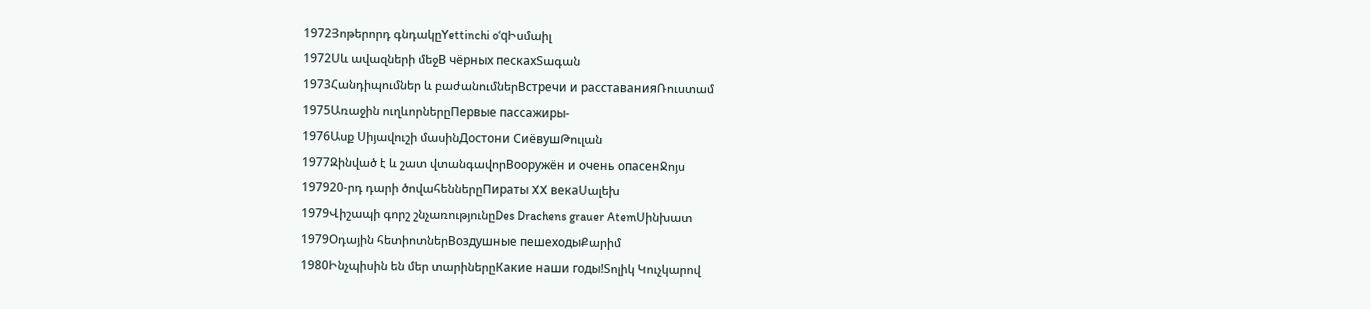1972Յոթերորդ գնդակըYettinchi oʻqԻսմաիլ
1972Սև ավազների մեջВ чёрных пескахՏագան
1973Հանդիպումներ և բաժանումներВстречи и расставанияՌուստամ
1975Առաջին ուղևորներըПервые пассажиры-
1976Ասք Սիյավուշի մասինДостони СиёвушԹուլան
1977Զինված է և շատ վտանգավորВооружён и очень опасенՋոյս
197920-րդ դարի ծովահեններըПираты XX векаՍալեխ
1979Վիշապի գորշ շնչառությունըDes Drachens grauer AtemՍինխատ
1979Օդային հետիոտներВоздушные пешеходыՔարիմ
1980Ինչպիսին են մեր տարիներըКакие наши годы!Տոլիկ Կուչկարով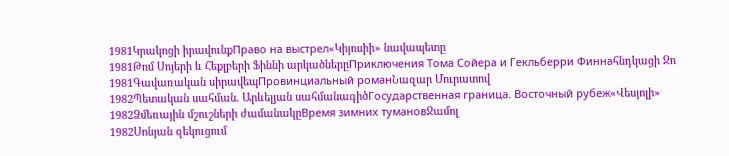1981Կրակոցի իրավունքПраво на выстрел«Կիյոսիի» նավապետը
1981Թոմ Սոյերի և Հեքլբերի Ֆիննի արկածներըПриключения Тома Сойера и Гекльберри Финнаհնդկացի Ջո
1981Գավառական սիրավեպПровинциальный романՆազար Մուրատով
1982Պետական սահման. Արևելյան սահմանագիծГосударственная граница. Восточный рубеж«Վեսյոլի»
1982Ձմեռային մշուշների ժամանակըВремя зимних тумановՋամոլ
1982Սոնյան զեկուցում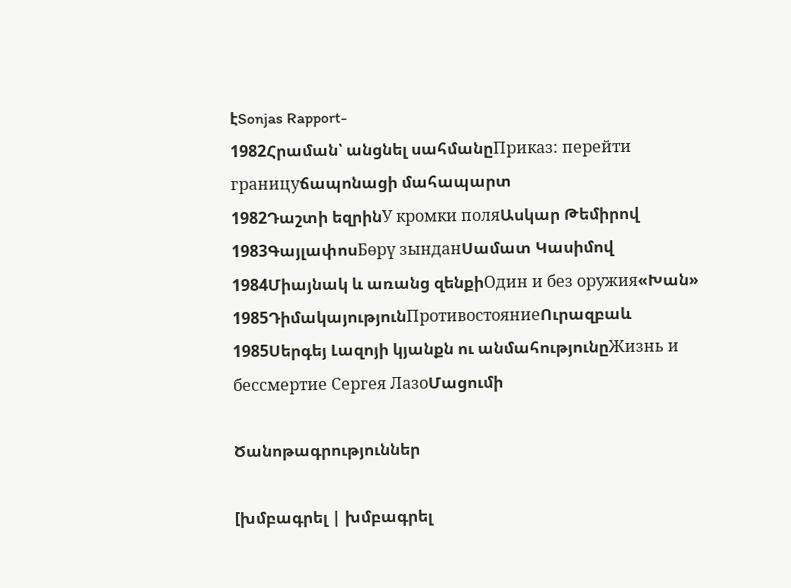էSonjas Rapport-
1982Հրաման՝ անցնել սահմանըПриказ: перейти границуճապոնացի մահապարտ
1982Դաշտի եզրինУ кромки поляԱսկար Թեմիրով
1983ԳայլափոսБөрү зынданՍամատ Կասիմով
1984Միայնակ և առանց զենքիОдин и без оружия«Խան»
1985ԴիմակայությունПротивостояниеՈւրազբաև
1985Սերգեյ Լազոյի կյանքն ու անմահությունըЖизнь и бессмертие Сергея ЛазоՄացումի

Ծանոթագրություններ

[խմբագրել | խմբագրել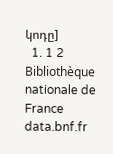կոդը]
  1. 1 2 Bibliothèque nationale de France data.bnf.fr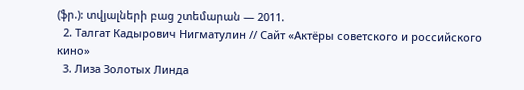(ֆր.): տվյալների բաց շտեմարան — 2011.
  2. Талгат Кадырович Нигматулин // Сайт «Актёры советского и российского кино»
  3. Лиза Золотых Линда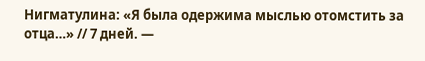Нигматулина: «Я была одержима мыслью отомстить за отца…» // 7 дней. —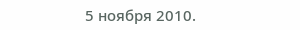5 ноября 2010.